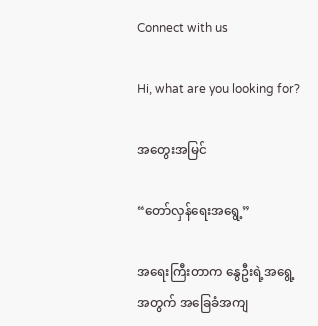Connect with us

Hi, what are you looking for?

အတွေးအမြင်

“တော်လှန်ရေးအရွေ့”

အရေးကြီးတာက နွေဦးရဲ့အရွေ့အတွက် အခြေခံအကျ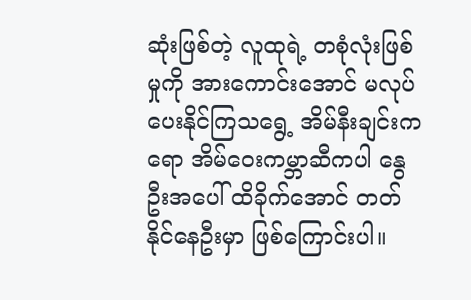ဆုံးဖြစ်တဲ့ လူထုရဲ့ တစုံလုံးဖြစ်မှုကို အားကောင်းအောင် မလုပ်ပေးနိုင်ကြသရွေ့ အိမ်နီးချင်းကရော အိမ်ဝေးကမ္ဘာဆီကပါ နွေဦးအပေါ် ထိခိုက်အောင် တတ်နိုင်နေဦးမှာ ဖြစ်ကြောင်းပါ။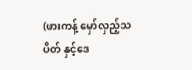(ဖားကန့် မှော်လှည့်သပိတ် နှင့်ဒေ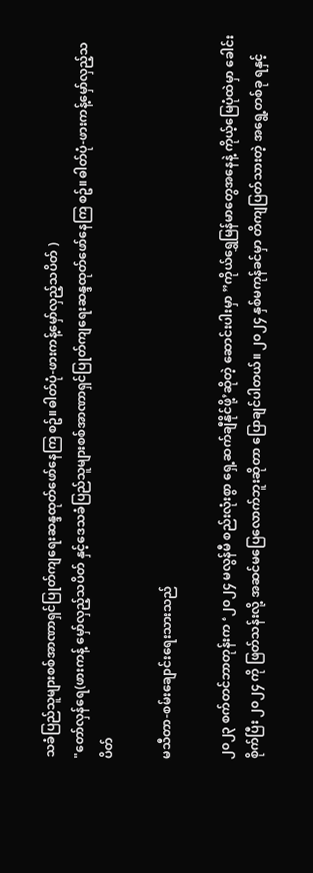သခံပြည်သူများစစ်အာဏာရှင်ပြုတ်ကျရေးဆန္ဒထုတ်ဖော်နေကြ စဥ်။ဓါတ်ပုံ-ဖားကန့်မှော်လှည့်သပိတ် )
"တော်လှန်ရေ(ဖားကန့် မှော်လှည့်သပိတ် နှင့်ဒေသခံပြည်သူများစစ်အာဏာရှင်ပြုတ်ကျရေးဆန္ဒထုတ်ဖော်နေကြ စဥ်။ဓါတ်ပုံ-ဖားကန့်မှော်လှည့်သပိတ်

မသီတာ-စမ်းချောင်းရေးသားသည်

၂၀၂၃ စက်တင်ဘာတုန်းက ‘၂၀၂၄ မလွန်မီ စည်းလုံးစွာ ရှေ့ဆက်ချီနိုင်ဖို့’ဆိုတဲ့ ဆောင်းပါးမှာ ”ကိုယ်ရွှေမြန်မာတွေအနေနဲ့ ကိုယ့်မြေပုံထဲမှာ ခေါင်းစိုက်ပြီး ၂၀၂၄ ကို ဖြတ်သန်းလို့ အဆင်မပြေလောက်ဘူးဆိုတာ ပြောချင်ပါတယ်။ ၂၀၂၄ နှစ်မကုန်ခင်မှာ တိကျပြတ်သားတဲ့ အရွေ့တစ်ခု ရနှင့်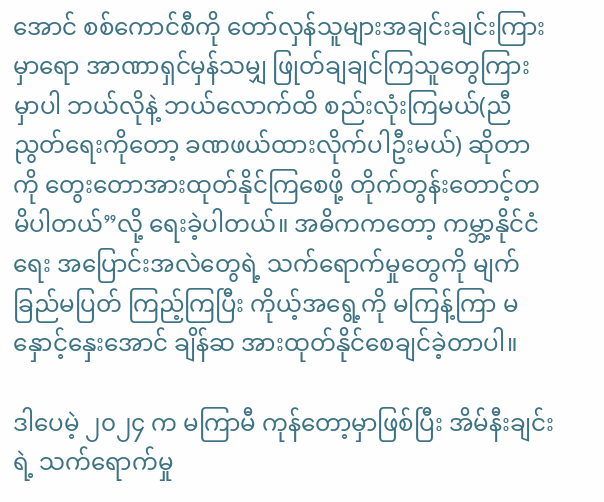အောင် စစ်ကောင်စီကို တော်လှန်သူများအချင်းချင်းကြားမှာရော အာဏာရှင်မှန်သမျှ ဖြုတ်ချချင်ကြသူတွေကြားမှာပါ ဘယ်လိုနဲ့ ဘယ်လောက်ထိ စည်းလုံးကြမယ်(ညီညွတ်ရေးကိုတော့ ခဏဖယ်ထားလိုက်ပါဦးမယ်) ဆိုတာကို တွေးတောအားထုတ်နိုင်ကြစေဖို့ တိုက်တွန်းတောင့်တမိပါတယ်”လို့ ရေးခဲ့ပါတယ်။ အဓိကကတော့ ကမ္ဘာ့နိုင်ငံရေး အပြောင်းအလဲတွေရဲ့ သက်ရောက်မှုတွေကို မျက်ခြည်မပြတ် ကြည့်ကြပြီး ကိုယ့်အရွေ့ကို မကြန့်ကြာ မနှောင့်နှေးအောင် ချိန်ဆ အားထုတ်နိုင်စေချင်ခဲ့တာပါ။

ဒါပေမဲ့ ၂၀၂၄ က မကြာမီ ကုန်တော့မှာဖြစ်ပြီး အိမ်နီးချင်းရဲ့ သက်ရောက်မှု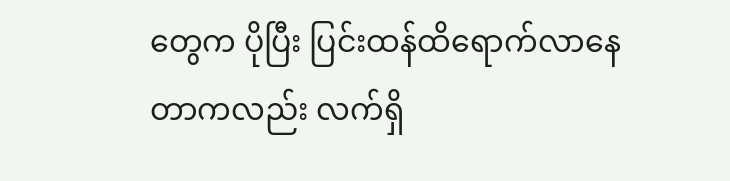တွေက ပိုပြီး ပြင်းထန်ထိရောက်လာနေတာကလည်း လက်ရှိ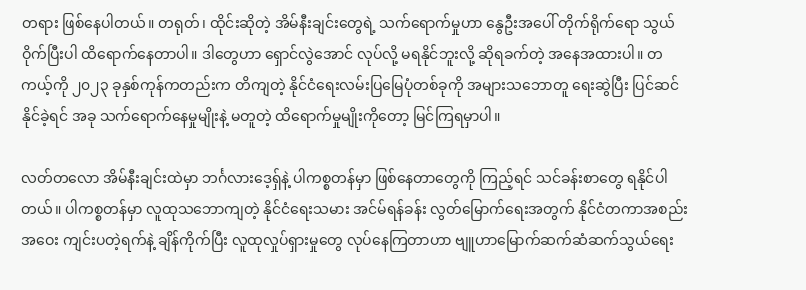တရား ဖြစ်နေပါတယ်။ တရုတ်၊ ထိုင်းဆိုတဲ့ အိမ်နီးချင်းတွေရဲ့ သက်ရောက်မှုဟာ နွေဦးအပေါ် တိုက်ရိုက်ရော သွယ်ဝိုက်ပြီးပါ ထိရောက်နေတာပါ။ ဒါတွေဟာ ရှောင်လွဲအောင် လုပ်လို့ မရနိုင်ဘူးလို့ ဆိုရခက်တဲ့ အနေအထားပါ။ တကယ့်ကို ၂၀၂၃ ခုနှစ်ကုန်ကတည်းက တိကျတဲ့ နိုင်ငံရေးလမ်းပြမြေပုံတစ်ခုကို အများသဘောတူ ရေးဆွဲပြီး ပြင်ဆင်နိုင်ခဲ့ရင် အခု သက်ရောက်နေမှုမျိုးနဲ့ မတူတဲ့ ထိရောက်မှုမျိုးကိုတော့ မြင်ကြရမှာပါ။

လတ်တလော အိမ်နီးချင်းထဲမှာ ဘင်္ဂလားဒေ့ရှ်နဲ့ ပါကစ္စတန်မှာ ဖြစ်နေတာတွေကို ကြည့်ရင် သင်ခန်းစာတွေ ရနိုင်ပါတယ်။ ပါကစ္စတန်မှာ လူထုသဘောကျတဲ့ နိုင်ငံရေးသမား အင်မ်ရန်ခန်း လွတ်မြောက်ရေးအတွက် နိုင်ငံတကာအစည်းအဝေး ကျင်းပတဲ့ရက်နဲ့ ချိန်ကိုက်ပြီး လူထုလှုပ်ရှားမှုတွေ လုပ်နေကြတာဟာ ဗျူဟာမြောက်ဆက်ဆံဆက်သွယ်ရေး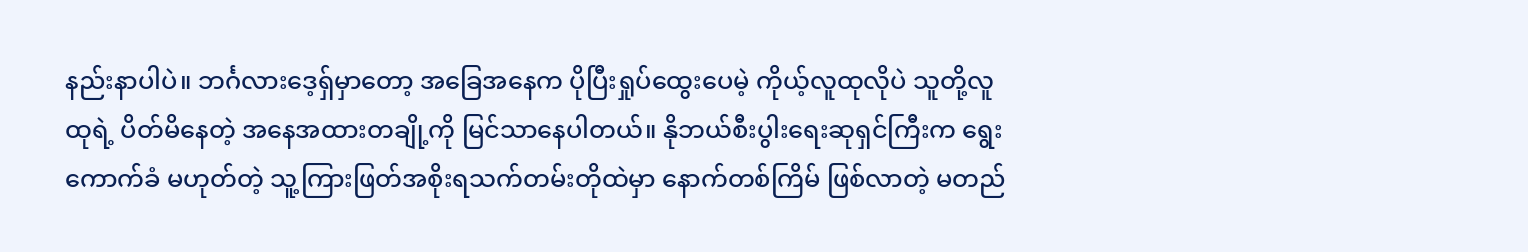နည်းနာပါပဲ။ ဘင်္ဂလားဒေ့ရှ်မှာတော့ အခြေအနေက ပိုပြီးရှုပ်ထွေးပေမဲ့ ကိုယ့်လူထုလိုပဲ သူတို့လူထုရဲ့ ပိတ်မိနေတဲ့ အနေအထားတချို့ကို မြင်သာနေပါတယ်။ နိုဘယ်စီးပွါးရေးဆုရှင်ကြီးက ရွေးကောက်ခံ မဟုတ်တဲ့ သူ့ကြားဖြတ်အစိုးရသက်တမ်းတိုထဲမှာ နောက်တစ်ကြိမ် ဖြစ်လာတဲ့ မတည်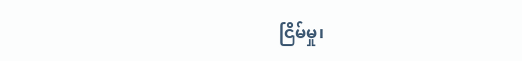ငြိမ်မှု၊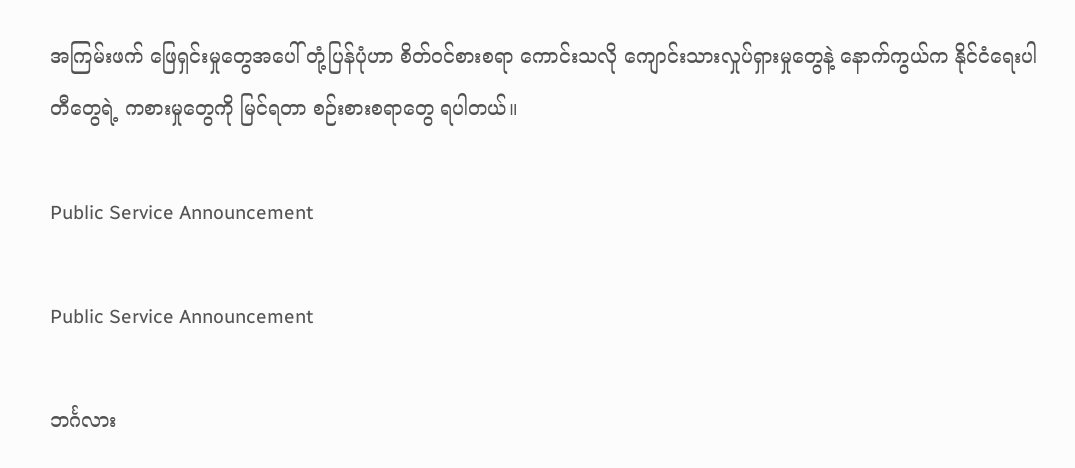အကြမ်းဖက် ဖြေရှင်းမှုတွေအပေါ် တုံ့ပြန်ပုံဟာ စိတ်ဝင်စားစရာ ကောင်းသလို ကျောင်းသားလှုပ်ရှားမှုတွေနဲ့ နောက်ကွယ်က နိုင်ငံရေးပါတီတွေရဲ့ ကစားမှုတွေကို မြင်ရတာ စဉ်းစားစရာတွေ ရပါတယ်။

Public Service Announcement

Public Service Announcement

ဘင်္ဂလား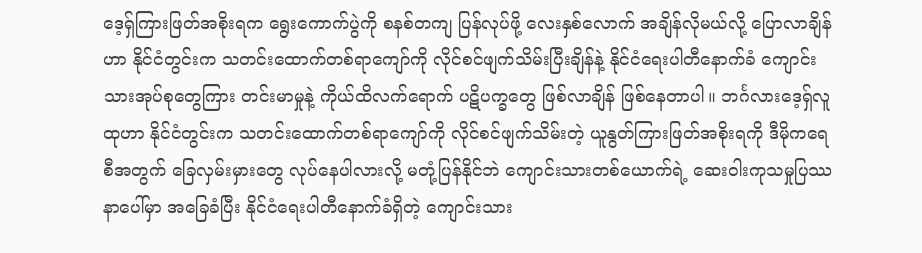ဒေ့ရှ်ကြားဖြတ်အစိုးရက ရွေးကောက်ပွဲကို စနစ်တကျ ပြန်လုပ်ဖို့ လေးနှစ်လောက် အချိန်လိုမယ်လို့ ပြောလာချိန်ဟာ နိုင်ငံတွင်းက သတင်းထောက်တစ်ရာကျော်ကို လိုင်စင်ဖျက်သိမ်းပြီးချိန်နဲ့ နိုင်ငံရေးပါတီနောက်ခံ ကျောင်းသားအုပ်စုတွေကြား တင်းမာမှုနဲ့ ကိုယ်ထိလက်ရောက် ပဋိပက္ခတွေ ဖြစ်လာချိန် ဖြစ်နေတာပါ။ ဘင်္ဂလားဒေ့ရှ်လူထုဟာ နိုင်ငံတွင်းက သတင်းထောက်တစ်ရာကျော်ကို လိုင်စင်ဖျက်သိမ်းတဲ့ ယူနွတ်ကြားဖြတ်အစိုးရကို ဒီမိုကရေစီအတွက် ခြေလှမ်းမှားတွေ လုပ်နေပါလားလို့ မတုံ့ပြန်နိုင်ဘဲ ကျောင်းသားတစ်ယောက်ရဲ့ ဆေးဝါးကုသမှုပြဿနာပေါ်မှာ အခြေခံပြီး နိုင်ငံရေးပါတီနောက်ခံရှိတဲ့ ကျောင်းသား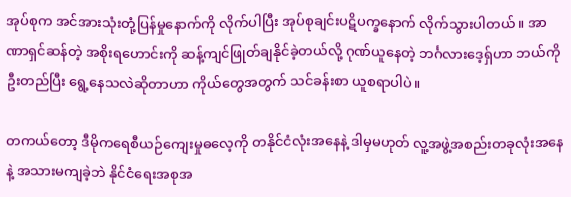အုပ်စုက အင်အားသုံးတုံ့ပြန်မှုနောက်ကို လိုက်ပါပြီး အုပ်စုချင်းပဋိပက္ခနောက် လိုက်သွားပါတယ်။ အာဏာရှင်ဆန်တဲ့ အစိုးရဟောင်းကို ဆန့်ကျင်ဖြုတ်ချနိုင်ခဲ့တယ်လို့ ဂုဏ်ယူနေတဲ့ ဘင်္ဂလားဒေ့ရှ်ဟာ ဘယ်ကို ဦးတည်ပြီး ရွေ့နေသလဲဆိုတာဟာ ကိုယ်တွေအတွက် သင်ခန်းစာ ယူစရာပါပဲ။

တကယ်တော့ ဒီမိုကရေစီယဉ်ကျေးမှုဓလေ့ကို တနိုင်ငံလုံးအနေနဲ့ ဒါမှမဟုတ် လူ့အဖွဲ့အစည်းတခုလုံးအနေနဲ့ အသားမကျခဲ့ဘဲ နိုင်ငံရေးအစုအ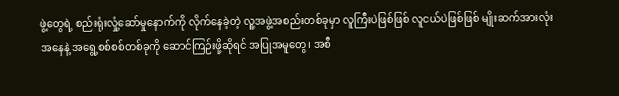ဖွဲ့တွေရဲ့ စည်းရုံးလှုံ့ဆော်မှုနောက်ကို လိုက်နေခဲ့တဲ့ လူ့အဖွဲ့အစည်းတစ်ခုမှာ လူကြီးပဲဖြစ်ဖြစ် လူငယ်ပဲဖြစ်ဖြစ် မျိုးဆက်အားလုံးအနေနဲ့ အရွေ့စစ်စစ်တစ်ခုကို ဆောင်ကြဉ်းဖို့ဆိုရင် အပြုအမူတွေ၊ အစီ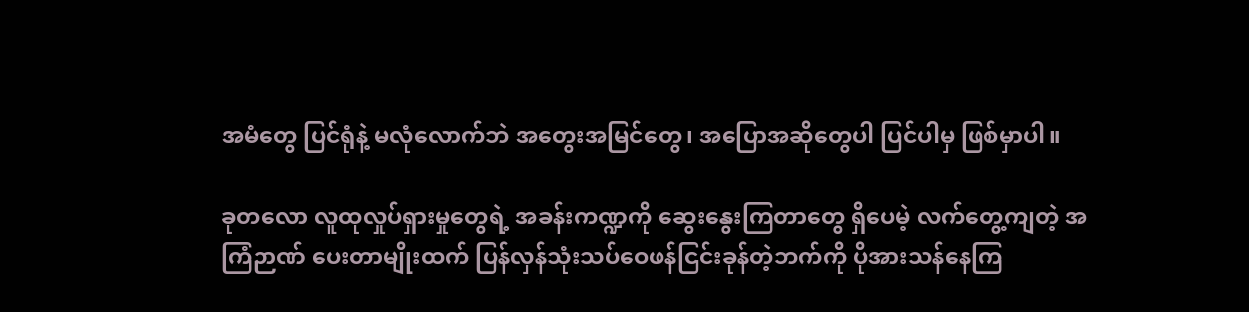အမံတွေ ပြင်ရုံနဲ့ မလုံလောက်ဘဲ အတွေးအမြင်တွေ၊ အပြောအဆိုတွေပါ ပြင်ပါမှ ဖြစ်မှာပါ။

ခုတလော လူထုလှုပ်ရှားမှုတွေရဲ့ အခန်းကဏ္ဍကို ဆွေးနွေးကြတာတွေ ရှိပေမဲ့ လက်တွေ့ကျတဲ့ အကြံဉာဏ် ပေးတာမျိုးထက် ပြန်လှန်သုံးသပ်ဝေဖန်ငြင်းခုန်တဲ့ဘက်ကို ပိုအားသန်နေကြ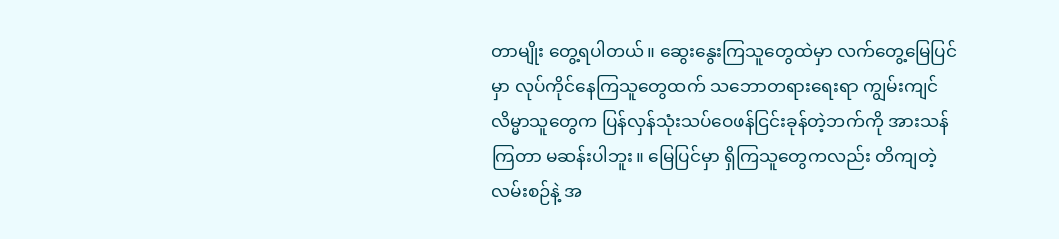တာမျိုး တွေ့ရပါတယ်။ ဆွေးနွေးကြသူတွေထဲမှာ လက်တွေ့မြေပြင်မှာ လုပ်ကိုင်နေကြသူတွေထက် သဘောတရားရေးရာ ကျွမ်းကျင်လိမ္မာသူတွေက ပြန်လှန်သုံးသပ်ဝေဖန်ငြင်းခုန်တဲ့ဘက်ကို အားသန်ကြတာ မဆန်းပါဘူး။ မြေပြင်မှာ ရှိကြသူတွေကလည်း တိကျတဲ့ လမ်းစဉ်နဲ့ အ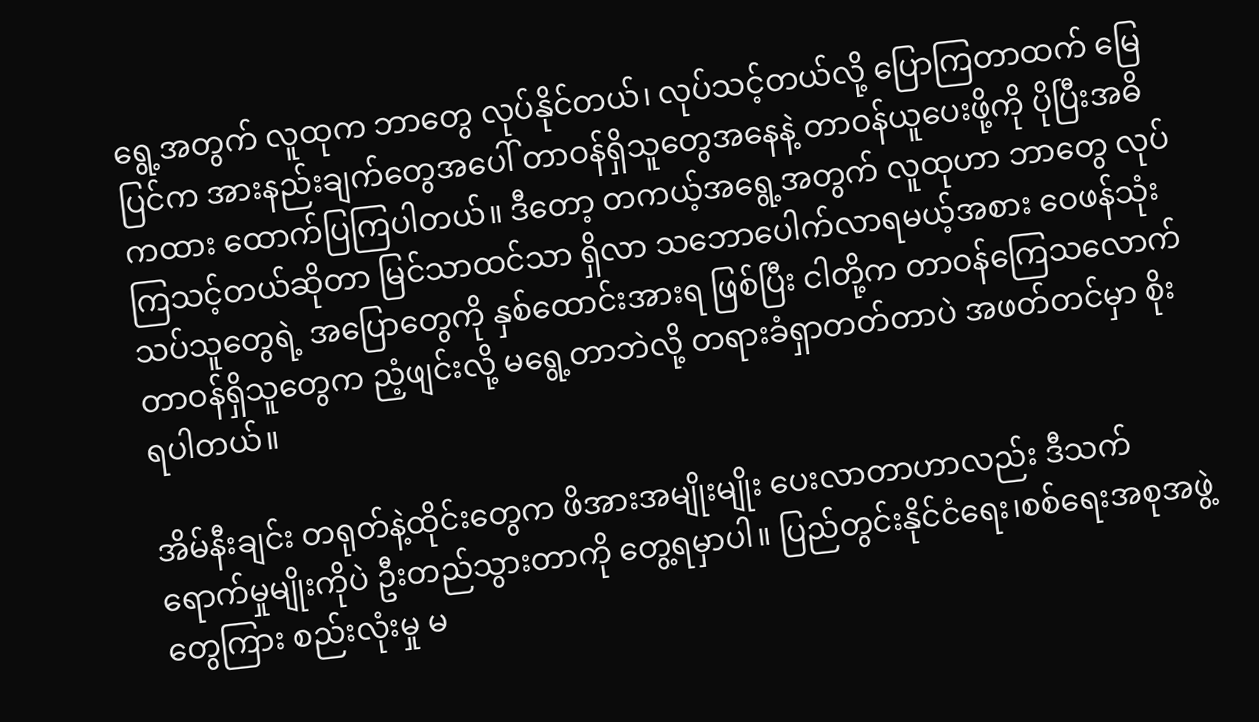ရွေ့အတွက် လူထုက ဘာတွေ လုပ်နိုင်တယ်၊ လုပ်သင့်တယ်လို့ ပြောကြတာထက် မြေပြင်က အားနည်းချက်တွေအပေါ် တာဝန်ရှိသူတွေအနေနဲ့ တာဝန်ယူပေးဖို့ကို ပိုပြီးအဓိကထား ထောက်ပြကြပါတယ်။ ဒီတော့ တကယ့်အရွေ့အတွက် လူထုဟာ ဘာတွေ လုပ်ကြသင့်တယ်ဆိုတာ မြင်သာထင်သာ ရှိလာ သဘောပေါက်လာရမယ့်အစား ဝေဖန်သုံးသပ်သူတွေရဲ့ အပြောတွေကို နှစ်ထောင်းအားရ ဖြစ်ပြီး ငါတို့က တာဝန်ကြေသလောက် တာဝန်ရှိသူတွေက ညံ့ဖျင်းလို့ မရွေ့တာဘဲလို့ တရားခံရှာတတ်တာပဲ အဖတ်တင်မှာ စိုးရပါတယ်။

အိမ်နီးချင်း တရုတ်နဲ့ထိုင်းတွေက ဖိအားအမျိုးမျိုး ပေးလာတာဟာလည်း ဒီသက်ရောက်မှုမျိုးကိုပဲ ဦးတည်သွားတာကို တွေ့ရမှာပါ။ ပြည်တွင်းနိုင်ငံရေး၊စစ်ရေးအစုအဖွဲ့တွေကြား စည်းလုံးမှု မ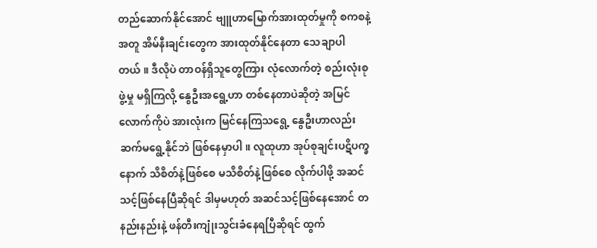တည်ဆောက်နိုင်အောင် ဗျူဟာမြောက်အားထုတ်မှုကို စကစနဲ့အတူ အိမ်နီးချင်းတွေက အားထုတ်နိုင်နေတာ သေချာပါတယ်။ ဒီလိုပဲ တာဝန်ရှိသူတွေကြား လုံလောက်တဲ့ စည်းလုံးစုဖွဲ့မှု မရှိကြလို့ နွေဦးအရွေ့ဟာ တစ်နေတာပဲဆိုတဲ့ အမြင်လောက်ကိုပဲ အားလုံးက မြင်နေကြသရွေ့ နွေဦးဟာလည်း ဆက်မရွေ့နိုင်ဘဲ ဖြစ်နေမှာပါ။ လူထုဟာ အုပ်စုချင်းပဋိပက္ခနောက် သိစိတ်နဲ့ဖြစ်စေ မသိစိတ်နဲ့ဖြစ်စေ လိုက်ပါဖို့ အဆင်သင့်ဖြစ်နေပြီဆိုရင် ဒါမှမဟုတ် အဆင်သင့်ဖြစ်နေအောင် တနည်းနည်းနဲ့ ဖန်တီးကျုံးသွင်းခံနေရပြီဆိုရင် ထွက်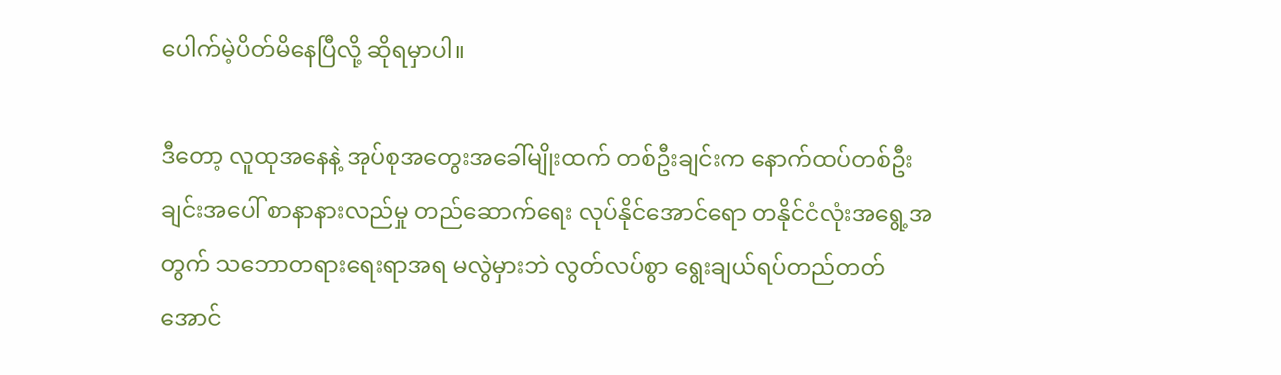ပေါက်မဲ့ပိတ်မိနေပြီလို့ ဆိုရမှာပါ။

ဒီတော့ လူထုအနေနဲ့ အုပ်စုအတွေးအခေါ်မျိုးထက် တစ်ဦးချင်းက နောက်ထပ်တစ်ဦးချင်းအပေါ် စာနာနားလည်မှု တည်ဆောက်ရေး လုပ်နိုင်အောင်ရော တနိုင်ငံလုံးအရွေ့အတွက် သဘောတရားရေးရာအရ မလွဲမှားဘဲ လွတ်လပ်စွာ ရွေးချယ်ရပ်တည်တတ်အောင်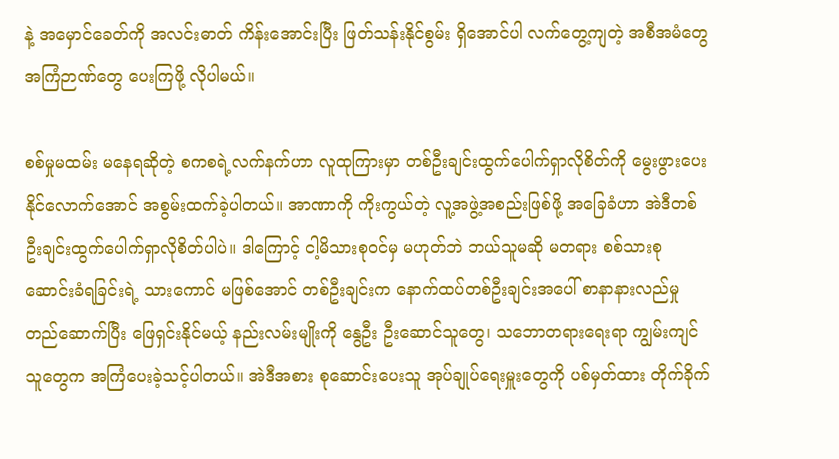နဲ့ အမှောင်ခေတ်ကို အလင်းဓာတ် ကိန်းအောင်းပြီး ဖြတ်သန်းနိုင်စွမ်း ရှိအောင်ပါ လက်တွေ့ကျတဲ့ အစီအမံတွေ အကြံဉာဏ်တွေ ပေးကြဖို့ လိုပါမယ်။

စစ်မှုမထမ်း မနေရဆိုတဲ့ စကစရဲ့လက်နက်ဟာ လူထုကြားမှာ တစ်ဦးချင်းထွက်ပေါက်ရှာလိုစိတ်ကို မွေးဖွားပေးနိုင်လောက်အောင် အစွမ်းထက်ခဲ့ပါတယ်။ အာဏာကို ကိုးကွယ်တဲ့ လူ့အဖွဲ့အစည်းဖြစ်ဖို့ အခြေခံဟာ အဲဒီတစ်ဦးချင်းထွက်ပေါက်ရှာလိုစိတ်ပါပဲ။ ဒါကြောင့် ငါ့မိသားစုဝင်မှ မဟုတ်ဘဲ ဘယ်သူမဆို မတရား စစ်သားစုဆောင်းခံရခြင်းရဲ့ သားကောင် မဖြစ်အောင် တစ်ဦးချင်းက နောက်ထပ်တစ်ဦးချင်းအပေါ် စာနာနားလည်မှု တည်ဆောက်ပြီး ဖြေရှင်းနိုင်မယ့် နည်းလမ်းမျိုးကို နွေဦး ဦးဆောင်သူတွေ၊ သဘောတရားရေးရာ ကျွမ်းကျင်သူတွေက အကြံပေးခဲ့သင့်ပါတယ်။ အဲဒီအစား စုဆောင်းပေးသူ အုပ်ချုပ်ရေးမှူးတွေကို ပစ်မှတ်ထား တိုက်ခိုက်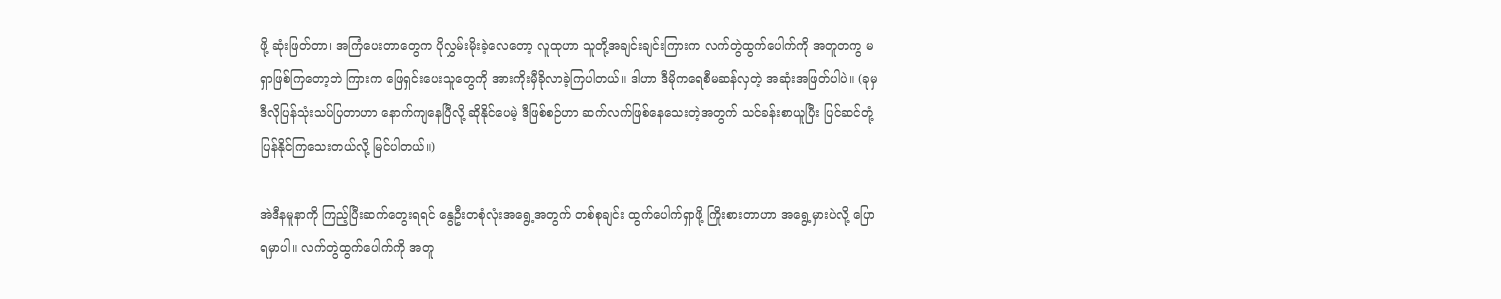ဖို့ ဆုံးဖြတ်တာ၊ အကြံပေးတာတွေက ပိုလွှမ်းမိုးခဲ့လေတော့ လူထုဟာ သူတို့အချင်းချင်းကြားက လက်တွဲထွက်ပေါက်ကို အတူတကွ မရှာဖြစ်ကြတော့ဘဲ ကြားက ဖြေရှင်းပေးသူတွေကို အားကိုးမှီခိုလာခဲ့ကြပါတယ်။ ဒါဟာ ဒီမိုကရေစီမဆန်လှတဲ့ အဆုံးအဖြတ်ပါပဲ။ (ခုမှ ဒီလိုပြန်သုံးသပ်ပြတာဟာ နောက်ကျနေပြီလို့ ဆိုနိုင်ပေမဲ့ ဒီဖြစ်စဉ်ဟာ ဆက်လက်ဖြစ်နေသေးတဲ့အတွက် သင်ခန်းစာယူပြီး ပြင်ဆင်တုံ့ပြန်နိုင်ကြသေးတယ်လို့ မြင်ပါတယ်။)

အဲဒီနမူနာကို ကြည့်ပြီးဆက်တွေးရရင် နွေဦးတစုံလုံးအရွေ့အတွက် တစ်စုချင်း ထွက်ပေါက်ရှာဖို့ ကြိုးစားတာဟာ အရွေ့မှားပဲလို့ ပြောရမှာပါ။ လက်တွဲထွက်ပေါက်ကို အတူ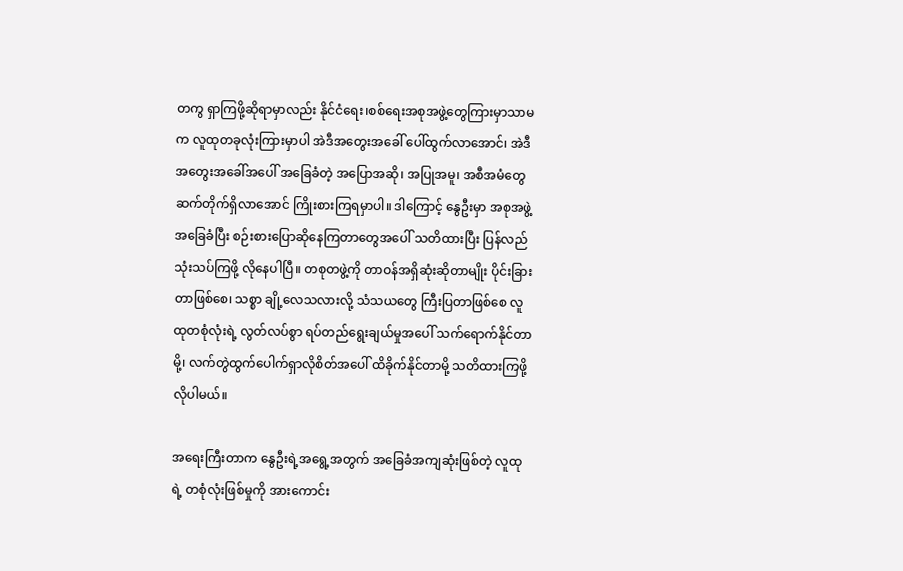တကွ ရှာကြဖို့ဆိုရာမှာလည်း နိုင်ငံရေး၊စစ်ရေးအစုအဖွဲ့တွေကြားမှာသာမက လူထုတခုလုံးကြားမှာပါ အဲဒီအတွေးအခေါ် ပေါ်ထွက်လာအောင်၊ အဲဒီအတွေးအခေါ်အပေါ် အခြေခံတဲ့ အပြောအဆို၊ အပြုအမူ၊ အစီအမံတွေ ဆက်တိုက်ရှိလာအောင် ကြိုးစားကြရမှာပါ။ ဒါကြောင့် နွေဦးမှာ အစုအဖွဲ့အခြေခံပြီး စဉ်းစားပြောဆိုနေကြတာတွေအပေါ် သတိထားပြီး ပြန်လည်သုံးသပ်ကြဖို့ လိုနေပါပြီ။ တစုတဖွဲ့ကို တာဝန်အရှိဆုံးဆိုတာမျိုး ပိုင်းခြားတာဖြစ်စေ၊ သစ္စာ ချို့လေသလားလို့ သံသယတွေ ကြီးပြတာဖြစ်စေ လူထုတစုံလုံးရဲ့ လွတ်လပ်စွာ ရပ်တည်ရွေးချယ်မှုအပေါ် သက်ရောက်နိုင်တာမို့၊ လက်တွဲထွက်ပေါက်ရှာလိုစိတ်အပေါ် ထိခိုက်နိုင်တာမို့ သတိထားကြဖို့ လိုပါမယ်။

အရေးကြီးတာက နွေဦးရဲ့အရွေ့အတွက် အခြေခံအကျဆုံးဖြစ်တဲ့ လူထုရဲ့ တစုံလုံးဖြစ်မှုကို အားကောင်း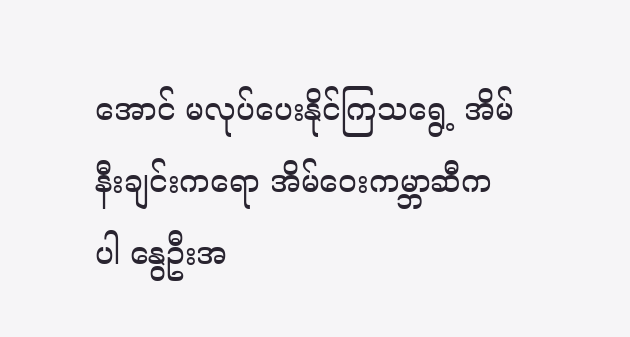အောင် မလုပ်ပေးနိုင်ကြသရွေ့ အိမ်နီးချင်းကရော အိမ်ဝေးကမ္ဘာဆီကပါ နွေဦးအ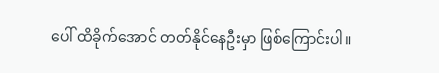ပေါ် ထိခိုက်အောင် တတ်နိုင်နေဦးမှာ ဖြစ်ကြောင်းပါ။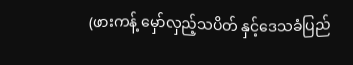(ဖားကန့် မှော်လှည့်သပိတ် နှင့်ဒေသခံပြည်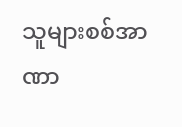သူများစစ်အာဏာ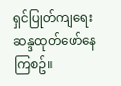ရှင်ပြုတ်ကျရေးဆန္ဒထုတ်ဖော်နေကြစဥ်။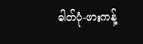ဓါတ်ပုံ-ဖားကန့်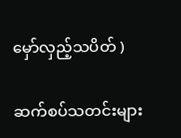မှော်လှည့်သပိတ် )

ဆက်စပ်သတင်းများ